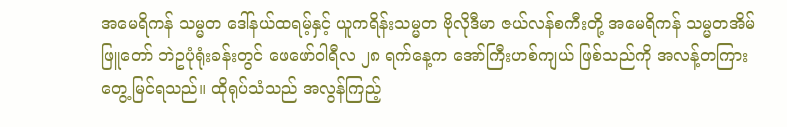အမေရိကန် သမ္မတ ဒေါ်နယ်ထရမ့်နှင့် ယူကရိန်းသမ္မတ ဗိုလိုဒီမာ ဇယ်လန်စကီးတို့ အမေရိကန် သမ္မတအိမ်ဖြူတော် ဘဲဥပုံရုံးခန်းတွင် ဖေဖော်ဝါရီလ ၂၈ ရက်နေ့က အော်ကြီးဟစ်ကျယ် ဖြစ်သည်ကို အလန့်တကြား တွေ့မြင်ရသည်။ ထိုရုပ်သံသည် အလွန်ကြည့်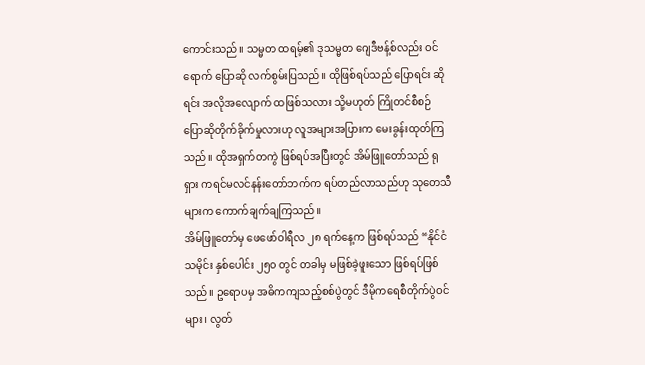ကောင်းသည်။ သမ္မတ ထရမ့်၏ ဒုသမ္မတ ဂျေဒီဗန့်စ်လည်း ဝင်ရောက် ပြောဆို လက်စွမ်းပြသည်။ ထိုဖြစ်ရပ်သည် ပြောရင်း ဆိုရင်း အလိုအလျောက် ထဖြစ်သလား သို့မဟုတ် ကြိုတင်စီစဉ် ပြောဆိုတိုက်ခိုက်မှုလားဟု လူအများအပြားက မေးခွန်းထုတ်ကြသည်။ ထိုအရှက်တကွဲ ဖြစ်ရပ်အပြီးတွင် အိမ်ဖြူတော်သည် ရုရှား ကရင်မလင်နန်းတော်ဘက်က ရပ်တည်လာသည်ဟု သုတေသီများက ကောက်ချက်ချကြသည်။
အိမ်ဖြူတော်မှ ဖေဖော်ဝါရီလ ၂၈ ရက်နေ့က ဖြစ်ရပ်သည် “နိုင်ငံသမိုင်း နှစ်ပေါင်း ၂၅၀ တွင် တခါမှ မဖြစ်ခဲ့ဖူးသော ဖြစ်ရပ်ဖြစ်သည်။ ဥရောပမှ အဓိကကျသည့်စစ်ပွဲတွင် ဒီမိုကရေစီတိုက်ပွဲဝင်များ၊ လွတ်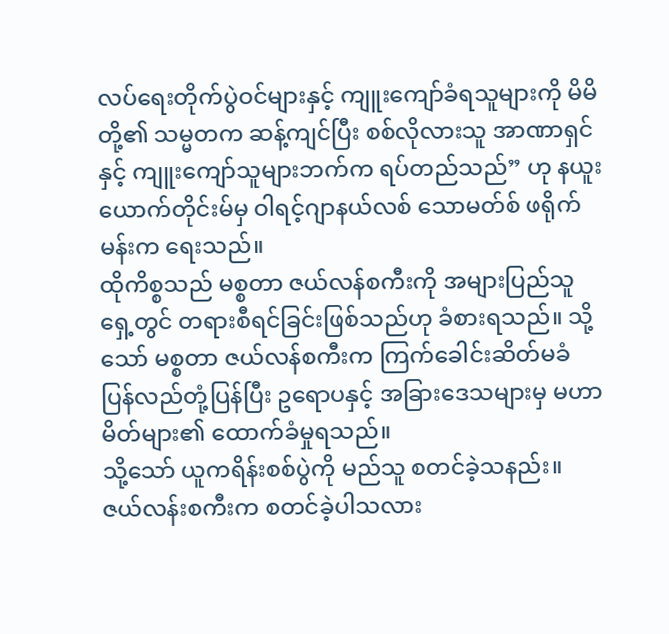လပ်ရေးတိုက်ပွဲဝင်များနှင့် ကျူးကျော်ခံရသူများကို မိမိတို့၏ သမ္မတက ဆန့်ကျင်ပြီး စစ်လိုလားသူ အာဏာရှင်နှင့် ကျူးကျော်သူများဘက်က ရပ်တည်သည်” ဟု နယူးယောက်တိုင်းမ်မှ ဝါရင့်ဂျာနယ်လစ် သောမတ်စ် ဖရိုက်မန်းက ရေးသည်။
ထိုကိစ္စသည် မစ္စတာ ဇယ်လန်စကီးကို အများပြည်သူရှေ့တွင် တရားစီရင်ခြင်းဖြစ်သည်ဟု ခံစားရသည်။ သို့သော် မစ္စတာ ဇယ်လန်စကီးက ကြက်ခေါင်းဆိတ်မခံ ပြန်လည်တုံ့ပြန်ပြီး ဥရောပနှင့် အခြားဒေသများမှ မဟာမိတ်များ၏ ထောက်ခံမှုရသည်။
သို့သော် ယူကရိန်းစစ်ပွဲကို မည်သူ စတင်ခဲ့သနည်း။ ဇယ်လန်းစကီးက စတင်ခဲ့ပါသလား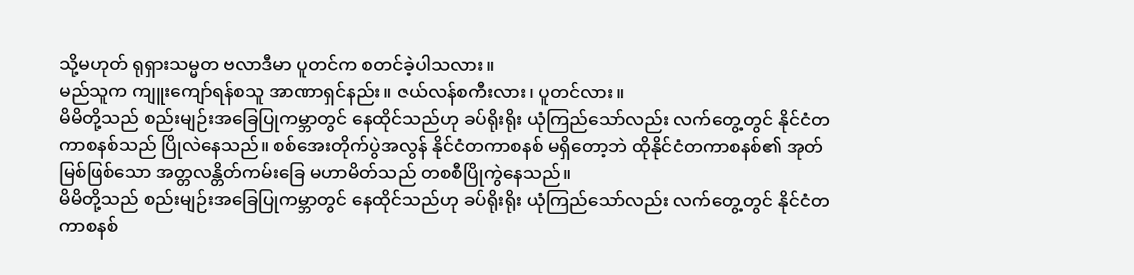သို့မဟုတ် ရုရှားသမ္မတ ဗလာဒီမာ ပူတင်က စတင်ခဲ့ပါသလား။
မည်သူက ကျူးကျော်ရန်စသူ အာဏာရှင်နည်း။ ဇယ်လန်စကီးလား၊ ပူတင်လား။
မိမိတို့သည် စည်းမျဉ်းအခြေပြုကမ္ဘာတွင် နေထိုင်သည်ဟု ခပ်ရိုးရိုး ယုံကြည်သော်လည်း လက်တွေ့တွင် နိုင်ငံတကာစနစ်သည် ပြိုလဲနေသည်။ စစ်အေးတိုက်ပွဲအလွန် နိုင်ငံတကာစနစ် မရှိတော့ဘဲ ထိုနိုင်ငံတကာစနစ်၏ အုတ်မြစ်ဖြစ်သော အတ္တလန္တိတ်ကမ်းခြေ မဟာမိတ်သည် တစစီပြိုကွဲနေသည်။
မိမိတို့သည် စည်းမျဉ်းအခြေပြုကမ္ဘာတွင် နေထိုင်သည်ဟု ခပ်ရိုးရိုး ယုံကြည်သော်လည်း လက်တွေ့တွင် နိုင်ငံတကာစနစ်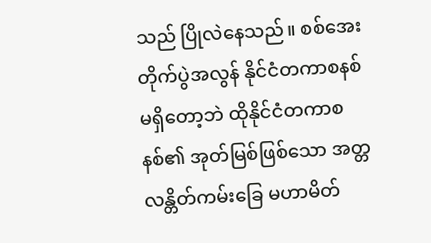သည် ပြိုလဲနေသည်။ စစ်အေးတိုက်ပွဲအလွန် နိုင်ငံတကာစနစ် မရှိတော့ဘဲ ထိုနိုင်ငံတကာစနစ်၏ အုတ်မြစ်ဖြစ်သော အတ္တလန္တိတ်ကမ်းခြေ မဟာမိတ်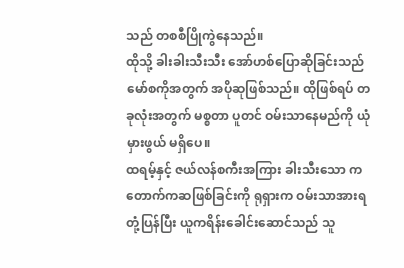သည် တစစီပြိုကွဲနေသည်။
ထိုသို့ ခါးခါးသီးသီး အော်ဟစ်ပြောဆိုခြင်းသည် မော်စကိုအတွက် အပိုဆုဖြစ်သည်။ ထိုဖြစ်ရပ် တခုလုံးအတွက် မစ္စတာ ပူတင် ဝမ်းသာနေမည်ကို ယုံမှားဖွယ် မရှိပေ။
ထရမ့်နှင့် ဇယ်လန်စကီးအကြား ခါးသီးသော ကတောက်ကဆဖြစ်ခြင်းကို ရုရှားက ဝမ်းသာအားရ တုံ့ပြန်ပြီး ယူကရိန်းခေါင်းဆောင်သည် သူ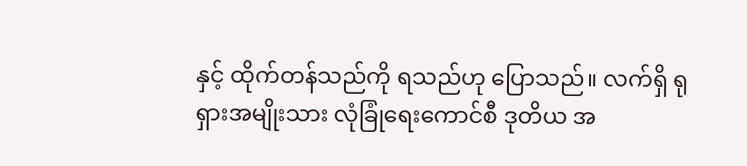နှင့် ထိုက်တန်သည်ကို ရသည်ဟု ပြောသည်။ လက်ရှိ ရုရှားအမျိုးသား လုံခြုံရေးကောင်စီ ဒုတိယ အ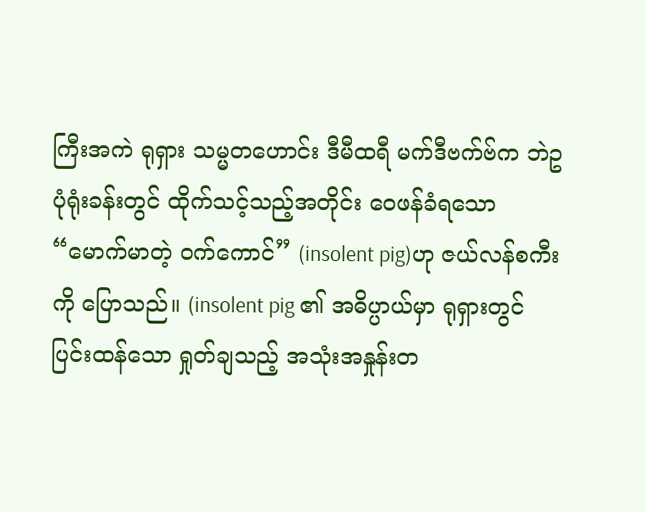ကြီးအကဲ ရုရှား သမ္မတဟောင်း ဒီမီထရီ မက်ဒီဗက်ဗ်က ဘဲဥပုံရုံးခန်းတွင် ထိုက်သင့်သည့်အတိုင်း ဝေဖန်ခံရသော “မောက်မာတဲ့ ဝက်ကောင်” (insolent pig)ဟု ဇယ်လန်စကီးကို ပြောသည်။ (insolent pig ၏ အဓိပ္ပာယ်မှာ ရုရှားတွင် ပြင်းထန်သော ရှုတ်ချသည့် အသုံးအနှုန်းတ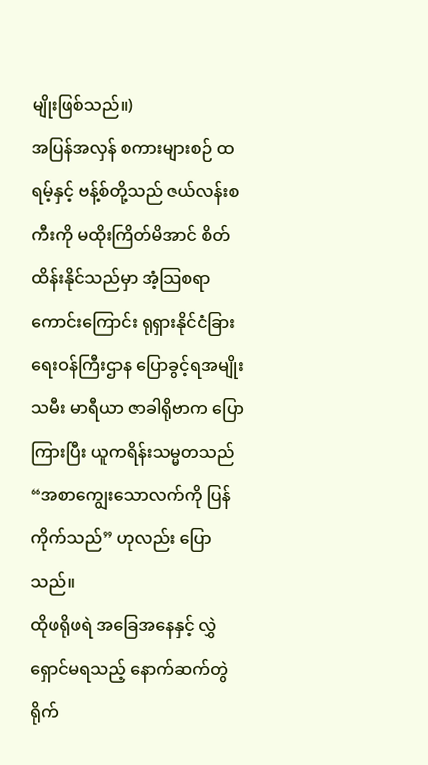မျိုးဖြစ်သည်။)
အပြန်အလှန် စကားများစဉ် ထရမ့်နှင့် ဗန့်စ်တို့သည် ဇယ်လန်းစကီးကို မထိုးကြိတ်မိအာင် စိတ်ထိန်းနိုင်သည်မှာ အံ့သြစရာကောင်းကြောင်း ရုရှားနိုင်ငံခြားရေးဝန်ကြီးဌာန ပြောခွင့်ရအမျိုးသမီး မာရီယာ ဇာခါရိုဗာက ပြောကြားပြီး ယူကရိန်းသမ္မတသည် “အစာကျွေးသောလက်ကို ပြန်ကိုက်သည်” ဟုလည်း ပြောသည်။
ထိုဖရိုဖရဲ အခြေအနေနှင့် လွှဲရှောင်မရသည့် နောက်ဆက်တွဲ ရိုက်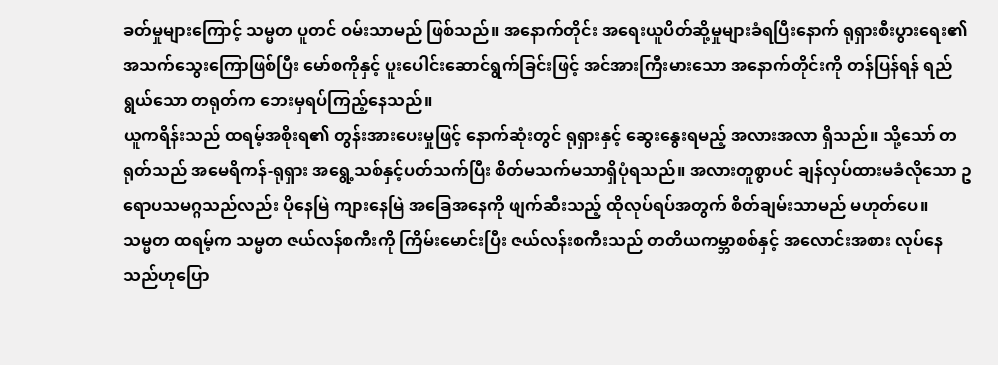ခတ်မှုများကြောင့် သမ္မတ ပူတင် ဝမ်းသာမည် ဖြစ်သည်။ အနောက်တိုင်း အရေးယူပိတ်ဆို့မှုများခံရပြီးနောက် ရုရှားစီးပွားရေး၏ အသက်သွေးကြောဖြစ်ပြီး မော်စကိုနှင့် ပူးပေါင်းဆောင်ရွက်ခြင်းဖြင့် အင်အားကြီးမားသော အနောက်တိုင်းကို တန်ပြန်ရန် ရည်ရွယ်သော တရုတ်က ဘေးမှရပ်ကြည့်နေသည်။
ယူကရိန်းသည် ထရမ့်အစိုးရ၏ တွန်းအားပေးမှုဖြင့် နောက်ဆုံးတွင် ရုရှားနှင့် ဆွေးနွေးရမည့် အလားအလာ ရှိသည်။ သို့သော် တရုတ်သည် အမေရိကန်-ရုရှား အရွေ့သစ်နှင့်ပတ်သက်ပြီး စိတ်မသက်မသာရှိပုံရသည်။ အလားတူစွာပင် ချန်လှပ်ထားမခံလိုသော ဥရောပသမဂ္ဂသည်လည်း ပိုနေမြဲ ကျားနေမြဲ အခြေအနေကို ဖျက်ဆီးသည့် ထိုလုပ်ရပ်အတွက် စိတ်ချမ်းသာမည် မဟုတ်ပေ။
သမ္မတ ထရမ့်က သမ္မတ ဇယ်လန်စကီးကို ကြိမ်းမောင်းပြီး ဇယ်လန်းစကီးသည် တတိယကမ္ဘာစစ်နှင့် အလောင်းအစား လုပ်နေသည်ဟုပြော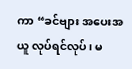ကာ “ခင်ဗျား အပေးအယူ လုပ်ရင်လုပ်၊ မ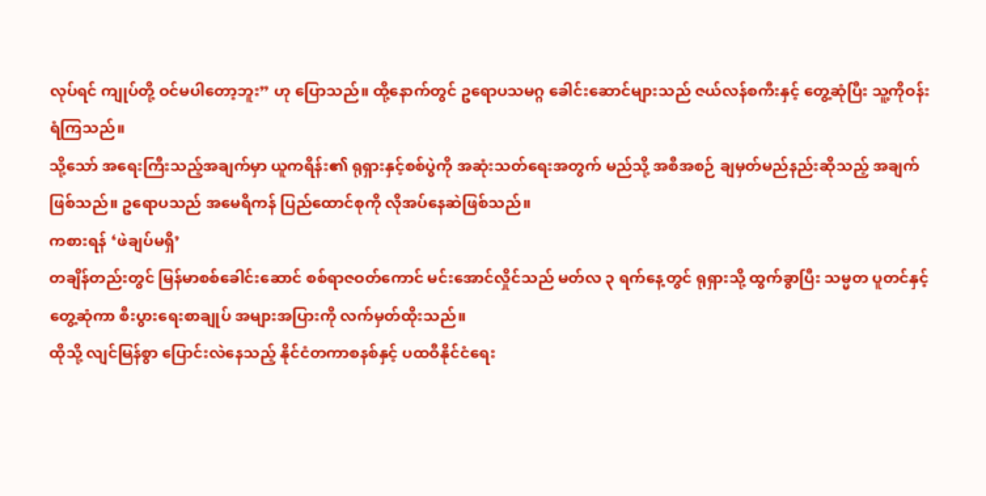လုပ်ရင် ကျုပ်တို့ ဝင်မပါတော့ဘူး” ဟု ပြောသည်။ ထို့နောက်တွင် ဥရောပသမဂ္ဂ ခေါင်းဆောင်များသည် ဇယ်လန်စကီးနှင့် တွေ့ဆုံပြီး သူ့ကိုဝန်းရံကြသည်။
သို့သော် အရေးကြီးသည့်အချက်မှာ ယူကရိန်း၏ ရုရှားနှင့်စစ်ပွဲကို အဆုံးသတ်ရေးအတွက် မည်သို့ အစီအစဉ် ချမှတ်မည်နည်းဆိုသည့် အချက်ဖြစ်သည်။ ဥရောပသည် အမေရိကန် ပြည်ထောင်စုကို လိုအပ်နေဆဲဖြစ်သည်။
ကစားရန် ‘ဖဲချပ်မရှိ’
တချိန်တည်းတွင် မြန်မာစစ်ခေါင်းဆောင် စစ်ရာဇဝတ်ကောင် မင်းအောင်လှိုင်သည် မတ်လ ၃ ရက်နေ့တွင် ရုရှားသို့ ထွက်ခွာပြီး သမ္မတ ပူတင်နှင့်တွေ့ဆုံကာ စီးပွားရေးစာချုပ် အများအပြားကို လက်မှတ်ထိုးသည်။
ထိုသို့ လျင်မြန်စွာ ပြောင်းလဲနေသည့် နိုင်ငံတကာစနစ်နှင့် ပထဝီနိုင်ငံရေး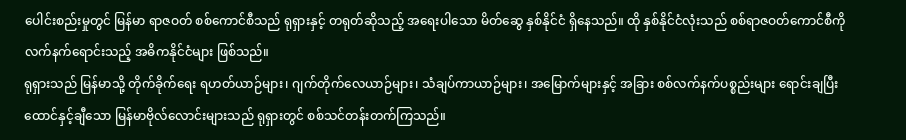ပေါင်းစည်းမှုတွင် မြန်မာ ရာဇဝတ် စစ်ကောင်စီသည် ရုရှားနှင့် တရုတ်ဆိုသည့် အရေးပါသော မိတ်ဆွေ နှစ်နိုင်ငံ ရှိနေသည်။ ထို နှစ်နိုင်ငံလုံးသည် စစ်ရာဇဝတ်ကောင်စီကို လက်နက်ရောင်းသည့် အဓိကနိုင်ငံများ ဖြစ်သည်။
ရုရှားသည် မြန်မာသို့ တိုက်ခိုက်ရေး ရဟတ်ယာဉ်များ၊ ဂျက်တိုက်လေယာဉ်များ၊ သံချပ်ကာယာဉ်များ၊ အမြောက်များနှင့် အခြား စစ်လက်နက်ပစ္စည်းများ ရောင်းချပြီး ထောင်နှင့်ချီသော မြန်မာဗိုလ်လောင်းများသည် ရုရှားတွင် စစ်သင်တန်းတက်ကြသည်။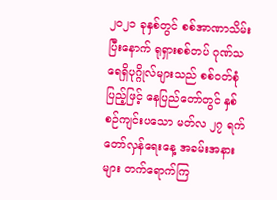၂၀၂၁ ခုနှစ်တွင် စစ်အာဏာသိမ်းပြီးနောက် ရုရှားစစ်တပ် ဂုဏ်သရေရှိပုဂ္ဂိုလ်များသည် စစ်ဝတ်စုံပြည့်ဖြင့် နေပြည်တော်တွင် နှစ်စဉ်ကျင်းပသော မတ်လ ၂၇ ရက် တော်လှန်ရေးနေ့ အခမ်းအနားများ တက်ရောက်ကြ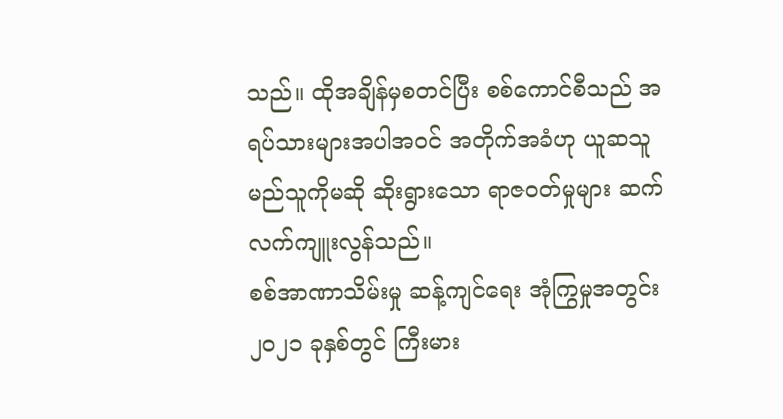သည်။ ထိုအချိန်မှစတင်ပြီး စစ်ကောင်စီသည် အရပ်သားများအပါအဝင် အတိုက်အခံဟု ယူဆသူ မည်သူကိုမဆို ဆိုးရွားသော ရာဇဝတ်မှုများ ဆက်လက်ကျူးလွန်သည်။
စစ်အာဏာသိမ်းမှု ဆန့်ကျင်ရေး အုံကြွမှုအတွင်း ၂၀၂၁ ခုနှစ်တွင် ကြီးမား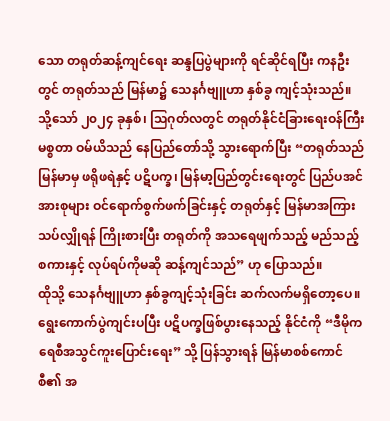သော တရုတ်ဆန့်ကျင်ရေး ဆန္ဒပြပွဲများကို ရင်ဆိုင်ရပြီး ကနဦးတွင် တရုတ်သည် မြန်မာ၌ သေနင်္ဂဗျူဟာ နှစ်ခွ ကျင့်သုံးသည်။ သို့သော် ၂၀၂၄ ခုနှစ်၊ သြဂုတ်လတွင် တရုတ်နိုင်ငံခြားရေးဝန်ကြီး မစ္စတာ ဝမ်ယိသည် နေပြည်တော်သို့ သွားရောက်ပြီး “တရုတ်သည် မြန်မာမှ ဖရိုဖရဲနှင့် ပဋိပက္ခ၊ မြန်မာ့ပြည်တွင်းရေးတွင် ပြည်ပအင်အားစုများ ဝင်ရောက်စွက်ဖက်ခြင်းနှင့် တရုတ်နှင့် မြန်မာအကြား သပ်လျှိုရန် ကြိုးစားပြီး တရုတ်ကို အသရေဖျက်သည့် မည်သည့် စကားနှင့် လုပ်ရပ်ကိုမဆို ဆန့်ကျင်သည်” ဟု ပြောသည်။
ထိုသို့ သေနင်္ဂဗျူဟာ နှစ်ခွကျင့်သုံးခြင်း ဆက်လက်မရှိတော့ပေ။ ရွေးကောက်ပွဲကျင်းပပြီး ပဋိပက္ခဖြစ်ပွားနေသည့် နိုင်ငံကို “ဒီမိုကရေစီအသွင်ကူးပြောင်းရေး” သို့ ပြန်သွားရန် မြန်မာစစ်ကောင်စီ၏ အ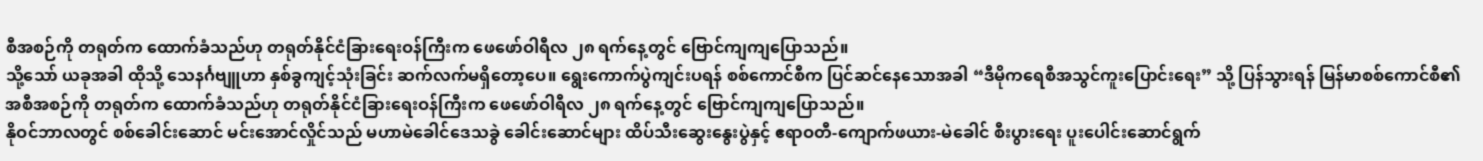စီအစဉ်ကို တရုတ်က ထောက်ခံသည်ဟု တရုတ်နိုင်ငံခြားရေးဝန်ကြီးက ဖေဖော်ဝါရီလ ၂၈ ရက်နေ့တွင် ဗြောင်ကျကျပြောသည်။
သို့သော် ယခုအခါ ထိုသို့ သေနင်္ဂဗျူဟာ နှစ်ခွကျင့်သုံးခြင်း ဆက်လက်မရှိတော့ပေ။ ရွေးကောက်ပွဲကျင်းပရန် စစ်ကောင်စီက ပြင်ဆင်နေသောအခါ “ဒီမိုကရေစီအသွင်ကူးပြောင်းရေး” သို့ ပြန်သွားရန် မြန်မာစစ်ကောင်စီ၏ အစီအစဉ်ကို တရုတ်က ထောက်ခံသည်ဟု တရုတ်နိုင်ငံခြားရေးဝန်ကြီးက ဖေဖော်ဝါရီလ ၂၈ ရက်နေ့တွင် ဗြောင်ကျကျပြောသည်။
နိုဝင်ဘာလတွင် စစ်ခေါင်းဆောင် မင်းအောင်လှိုင်သည် မဟာမဲခေါင်ဒေသခွဲ ခေါင်းဆောင်များ ထိပ်သီးဆွေးနွေးပွဲနှင့် ဧရာဝတီ-ကျောက်ဖယား-မဲခေါင် စီးပွားရေး ပူးပေါင်းဆောင်ရွက်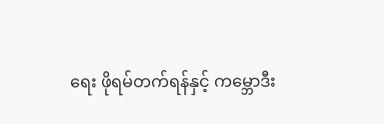ရေး ဖိုရမ်တက်ရန်နှင့် ကမ္ဘောဒီး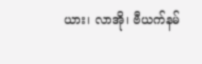ယား၊ လာအို၊ ဗီယက်နမ်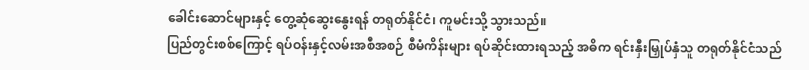ခေါင်းဆောင်များနှင့် တွေ့ဆုံဆွေးနွေးရန် တရုတ်နိုင်ငံ၊ ကူမင်းသို့ သွားသည်။
ပြည်တွင်းစစ်ကြောင့် ရပ်ဝန်းနှင့်လမ်းအစီအစဉ် စီမံကိန်းများ ရပ်ဆိုင်းထားရသည့် အဓိက ရင်းနှီးမြှုပ်နှံသူ တရုတ်နိုင်ငံသည်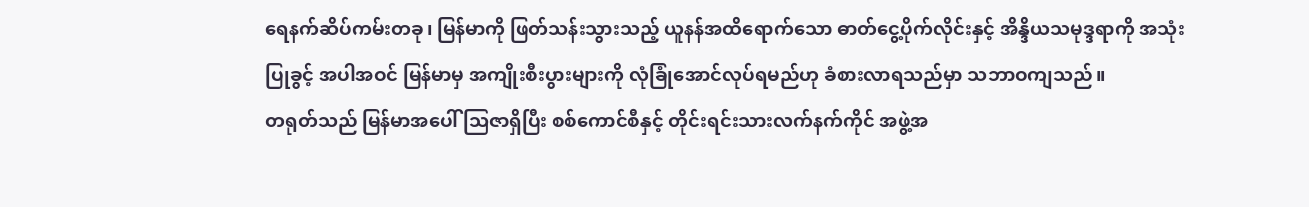ရေနက်ဆိပ်ကမ်းတခု၊ မြန်မာကို ဖြတ်သန်းသွားသည့် ယူနန်အထိရောက်သော ဓာတ်ငွေ့ပိုက်လိုင်းနှင့် အိန္ဒိယသမုဒ္ဒရာကို အသုံးပြုခွင့် အပါအဝင် မြန်မာမှ အကျိုးစီးပွားများကို လုံခြုံအောင်လုပ်ရမည်ဟု ခံစားလာရသည်မှာ သဘာဝကျသည်။
တရုတ်သည် မြန်မာအပေါ် သြဇာရှိပြီး စစ်ကောင်စီနှင့် တိုင်းရင်းသားလက်နက်ကိုင် အဖွဲ့အ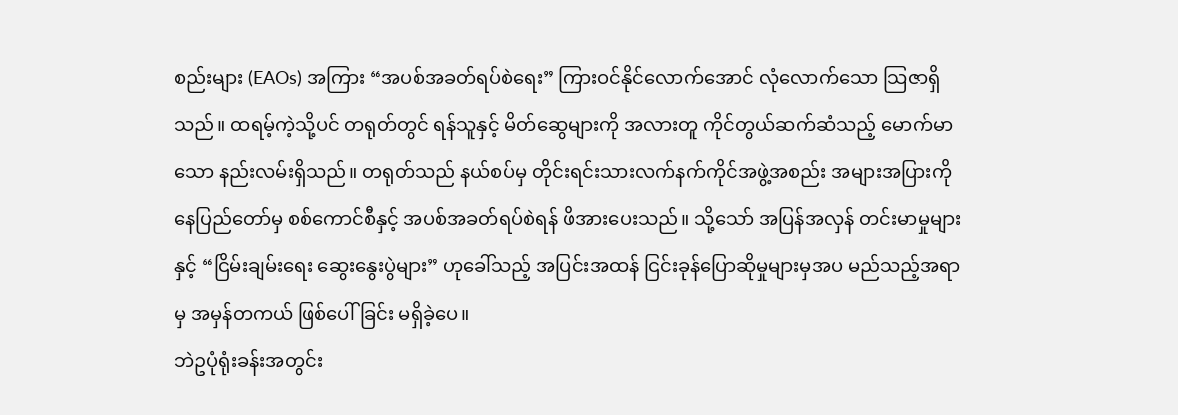စည်းများ (EAOs) အကြား “အပစ်အခတ်ရပ်စဲရေး” ကြားဝင်နိုင်လောက်အောင် လုံလောက်သော သြဇာရှိသည်။ ထရမ့်ကဲ့သို့ပင် တရုတ်တွင် ရန်သူနှင့် မိတ်ဆွေများကို အလားတူ ကိုင်တွယ်ဆက်ဆံသည့် မောက်မာသော နည်းလမ်းရှိသည်။ တရုတ်သည် နယ်စပ်မှ တိုင်းရင်းသားလက်နက်ကိုင်အဖွဲ့အစည်း အများအပြားကို နေပြည်တော်မှ စစ်ကောင်စီနှင့် အပစ်အခတ်ရပ်စဲရန် ဖိအားပေးသည်။ သို့သော် အပြန်အလှန် တင်းမာမှုများနှင့် “ငြိမ်းချမ်းရေး ဆွေးနွေးပွဲများ” ဟုခေါ်သည့် အပြင်းအထန် ငြင်းခုန်ပြောဆိုမှုများမှအပ မည်သည့်အရာမှ အမှန်တကယ် ဖြစ်ပေါ်ခြင်း မရှိခဲ့ပေ။
ဘဲဥပုံရုံးခန်းအတွင်း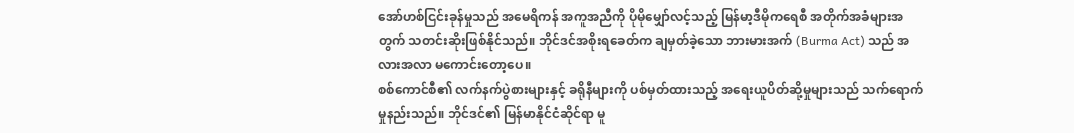အော်ဟစ်ငြင်းခုန်မှုသည် အမေရိကန် အကူအညီကို ပိုမိုမျှော်လင့်သည့် မြန်မာ့ဒီမိုကရေစီ အတိုက်အခံများအတွက် သတင်းဆိုးဖြစ်နိုင်သည်။ ဘိုင်ဒင်အစိုးရခေတ်က ချမှတ်ခဲ့သော ဘားမားအက် (Burma Act) သည် အလားအလာ မကောင်းတော့ပေ။
စစ်ကောင်စီ၏ လက်နက်ပွဲစားများနှင့် ခရိုနီများကို ပစ်မှတ်ထားသည့် အရေးယူပိတ်ဆို့မှုများသည် သက်ရောက်မှုနည်းသည်။ ဘိုင်ဒင်၏ မြန်မာနိုင်ငံဆိုင်ရာ မူ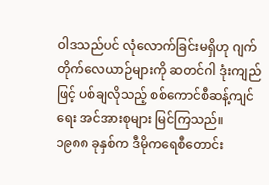ဝါဒသည်ပင် လုံလောက်ခြင်းမရှိဟု ဂျက်တိုက်လေယာဉ်များကို ဆတင်ဂါ ဒုံးကျည်ဖြင့် ပစ်ချလိုသည့် စစ်ကောင်စီဆန့်ကျင်ရေး အင်အားစုများ မြင်ကြသည်။
၁၉၈၈ ခုနှစ်က ဒီမိုကရေစီတောင်း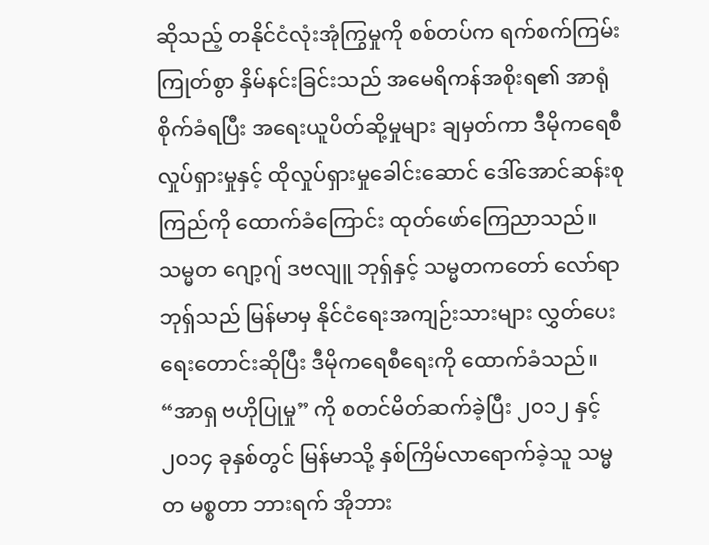ဆိုသည့် တနိုင်ငံလုံးအုံကြွမှုကို စစ်တပ်က ရက်စက်ကြမ်းကြုတ်စွာ နှိမ်နင်းခြင်းသည် အမေရိကန်အစိုးရ၏ အာရုံစိုက်ခံရပြီး အရေးယူပိတ်ဆို့မှုများ ချမှတ်ကာ ဒီမိုကရေစီလှုပ်ရှားမှုနှင့် ထိုလှုပ်ရှားမှုခေါင်းဆောင် ဒေါ်အောင်ဆန်းစုကြည်ကို ထောက်ခံကြောင်း ထုတ်ဖော်ကြေညာသည်။ သမ္မတ ဂျော့ဂျ် ဒဗလျူ ဘုရှ်နှင့် သမ္မတကတော် လော်ရာ ဘုရှ်သည် မြန်မာမှ နိုင်ငံရေးအကျဉ်းသားများ လွှတ်ပေးရေးတောင်းဆိုပြီး ဒီမိုကရေစီရေးကို ထောက်ခံသည်။
“အာရှ ဗဟိုပြုမှု” ကို စတင်မိတ်ဆက်ခဲ့ပြီး ၂၀၁၂ နှင့် ၂၀၁၄ ခုနှစ်တွင် မြန်မာသို့ နှစ်ကြိမ်လာရောက်ခဲ့သူ သမ္မတ မစ္စတာ ဘားရက် အိုဘား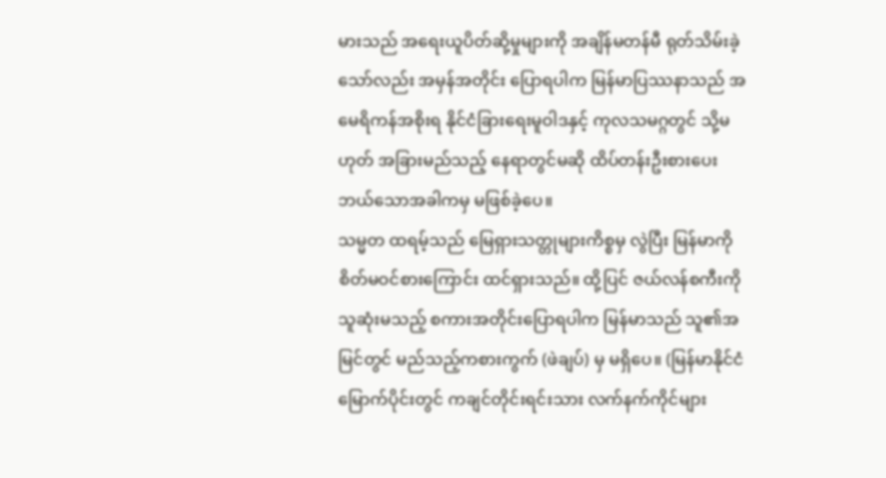မားသည် အရေးယူပိတ်ဆို့မှုများကို အချိန်မတန်မီ ရုတ်သိမ်းခဲ့သော်လည်း အမှန်အတိုင်း ပြောရပါက မြန်မာပြဿနာသည် အမေရိကန်အစိုးရ နိုင်ငံခြားရေးမူဝါဒနှင့် ကုလသမဂ္ဂတွင် သို့မဟုတ် အခြားမည်သည့် နေရာတွင်မဆို ထိပ်တန်းဦးစားပေး ဘယ်သောအခါကမှ မဖြစ်ခဲ့ပေ။
သမ္မတ ထရမ့်သည် မြေရှားသတ္တုများကိစ္စမှ လွဲပြီး မြန်မာကို စိတ်မဝင်စားကြောင်း ထင်ရှားသည်။ ထို့ပြင် ဇယ်လန်စကီးကို သူဆုံးမသည့် စကားအတိုင်းပြောရပါက မြန်မာသည် သူ၏အမြင်တွင် မည်သည့်ကစားကွက် (ဖဲချပ်) မှ မရှိပေ။ (မြန်မာနိုင်ငံမြောက်ပိုင်းတွင် ကချင်တိုင်းရင်းသား လက်နက်ကိုင်များ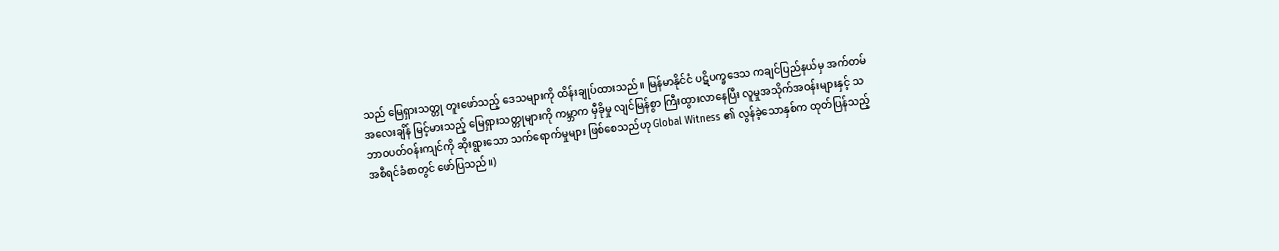သည် မြေရှားသတ္တု တူးဖော်သည့် ဒေသများကို ထိန်းချုပ်ထားသည်။ မြန်မာနိုင်ငံ ပဋိပက္ခဒေသ ကချင်ပြည်နယ်မှ အက်တမ်အလေးချိန် မြင့်မားသည့် မြေရှားသတ္တုများကို ကမ္ဘာက မှီခိုမှု လျင်မြန်စွာ ကြီးထွားလာနေပြီး လူမှုအသိုက်အဝန်းများနှင့် သဘာဝပတ်ဝန်းကျင်ကို ဆိုးရွားသော သက်ရောက်မှုများ ဖြစ်စေသည်ဟု Global Witness ၏ လွန်ခဲ့သောနှစ်က ထုတ်ပြန်သည့် အစီရင်ခံစာတွင် ဖော်ပြသည်။)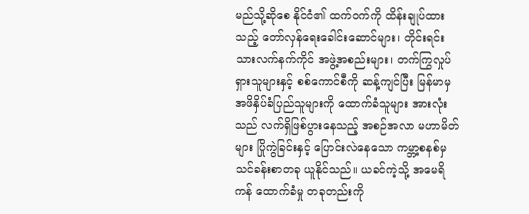မည်သို့ဆိုစေ နိုင်ငံ၏ ထက်ဝက်ကို ထိန်းချုပ်ထားသည့် တော်လှန်ရေးခေါင်းဆောင်များ၊ တိုင်းရင်းသားလက်နက်ကိုင် အဖွဲ့အစည်းများ၊ တက်ကြွလှုပ်ရှားသူများနှင့် စစ်ကောင်စီကို ဆန့်ကျင်ပြီး မြန်မာမှ အဖိနှိပ်ခံပြည်သူများကို ထောက်ခံသူများ အားလုံးသည် လက်ရှိဖြစ်ပွားနေသည့် အစဉ်အလာ မဟာမိတ်များ ပြိုကွဲခြင်းနှင့် ပြောင်းလဲနေသော ကမ္ဘာ့စနစ်မှ သင်ခန်းစာတခု ယူနိုင်သည်။ ယခင်ကဲ့သို့ အမေရိကန် ထောက်ခံမှု တခုတည်းကို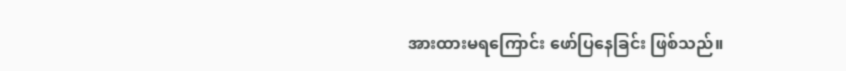အားထားမရကြောင်း ဖော်ပြနေခြင်း ဖြစ်သည်။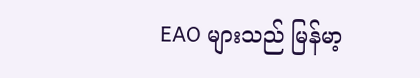EAO များသည် မြန်မာ့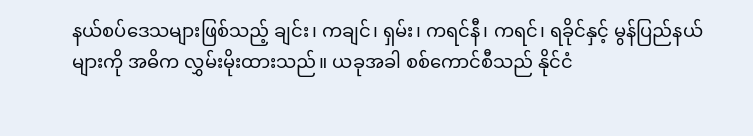နယ်စပ်ဒေသများဖြစ်သည့် ချင်း၊ ကချင်၊ ရှမ်း၊ ကရင်နီ၊ ကရင်၊ ရခိုင်နှင့် မွန်ပြည်နယ်များကို အဓိက လွှမ်းမိုးထားသည်။ ယခုအခါ စစ်ကောင်စီသည် နိုင်ငံ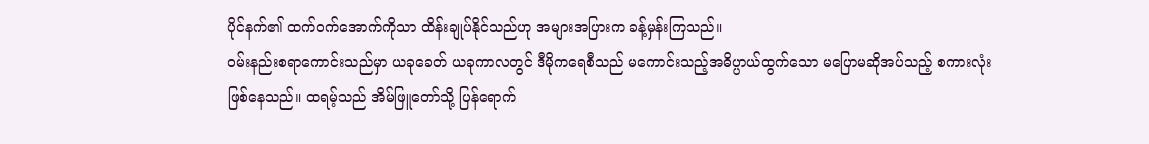ပိုင်နက်၏ ထက်ဝက်အောက်ကိုသာ ထိန်းချုပ်နိုင်သည်ဟု အများအပြားက ခန့်မှန်းကြသည်။
ဝမ်းနည်းစရာကောင်းသည်မှာ ယခုခေတ် ယခုကာလတွင် ဒီမိုကရေစီသည် မကောင်းသည့်အဓိပ္ပာယ်ထွက်သော မပြောမဆိုအပ်သည့် စကားလုံး ဖြစ်နေသည်။ ထရမ့်သည် အိမ်ဖြူတော်သို့ ပြန်ရောက်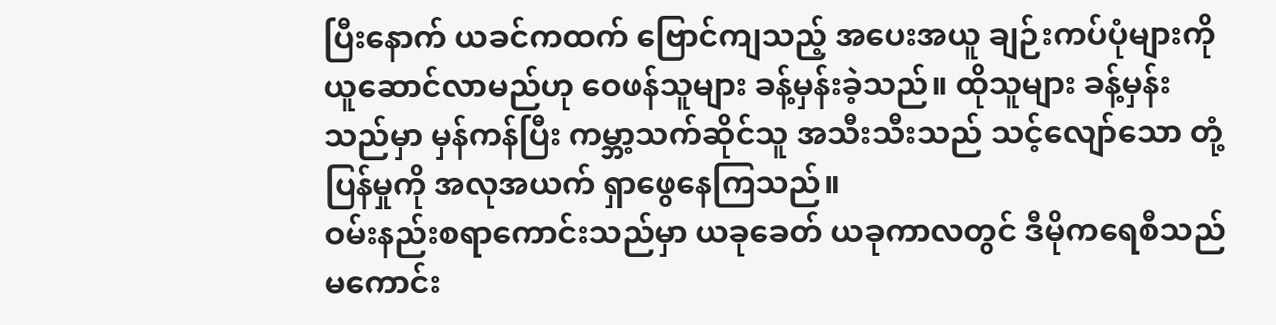ပြီးနောက် ယခင်ကထက် ဗြောင်ကျသည့် အပေးအယူ ချဉ်းကပ်ပုံများကို ယူဆောင်လာမည်ဟု ဝေဖန်သူများ ခန့်မှန်းခဲ့သည်။ ထိုသူများ ခန့်မှန်းသည်မှာ မှန်ကန်ပြီး ကမ္ဘာ့သက်ဆိုင်သူ အသီးသီးသည် သင့်လျော်သော တုံ့ပြန်မှုကို အလုအယက် ရှာဖွေနေကြသည်။
ဝမ်းနည်းစရာကောင်းသည်မှာ ယခုခေတ် ယခုကာလတွင် ဒီမိုကရေစီသည် မကောင်း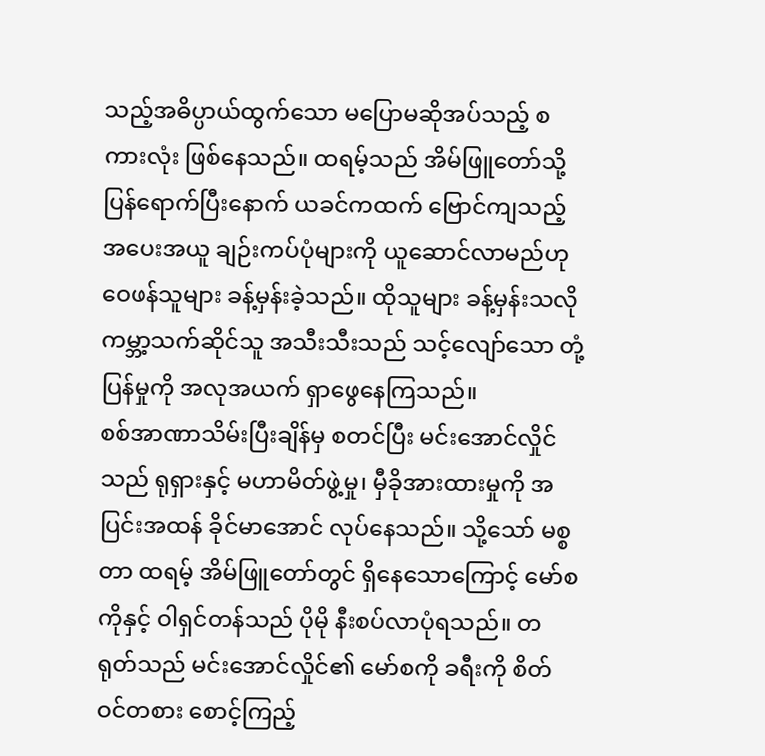သည့်အဓိပ္ပာယ်ထွက်သော မပြောမဆိုအပ်သည့် စကားလုံး ဖြစ်နေသည်။ ထရမ့်သည် အိမ်ဖြူတော်သို့ ပြန်ရောက်ပြီးနောက် ယခင်ကထက် ဗြောင်ကျသည့် အပေးအယူ ချဉ်းကပ်ပုံများကို ယူဆောင်လာမည်ဟု ဝေဖန်သူများ ခန့်မှန်းခဲ့သည်။ ထိုသူများ ခန့်မှန်းသလို ကမ္ဘာ့သက်ဆိုင်သူ အသီးသီးသည် သင့်လျော်သော တုံ့ပြန်မှုကို အလုအယက် ရှာဖွေနေကြသည်။
စစ်အာဏာသိမ်းပြီးချိန်မှ စတင်ပြီး မင်းအောင်လှိုင်သည် ရုရှားနှင့် မဟာမိတ်ဖွဲ့မှု၊ မှီခိုအားထားမှုကို အပြင်းအထန် ခိုင်မာအောင် လုပ်နေသည်။ သို့သော် မစ္စတာ ထရမ့် အိမ်ဖြူတော်တွင် ရှိနေသောကြောင့် မော်စကိုနှင့် ဝါရှင်တန်သည် ပိုမို နီးစပ်လာပုံရသည်။ တရုတ်သည် မင်းအောင်လှိုင်၏ မော်စကို ခရီးကို စိတ်ဝင်တစား စောင့်ကြည့်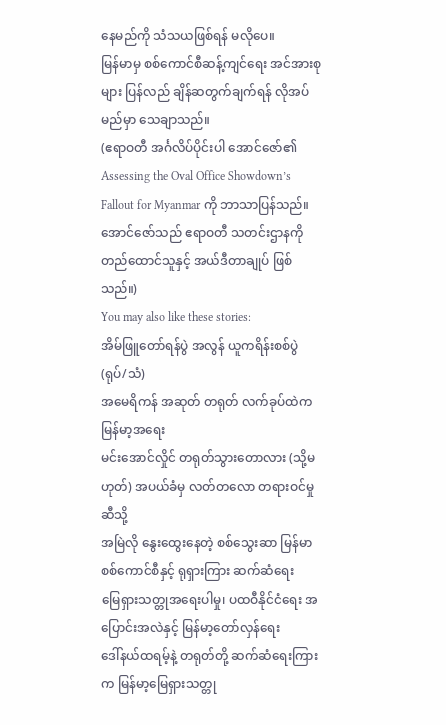နေမည်ကို သံသယဖြစ်ရန် မလိုပေ။
မြန်မာမှ စစ်ကောင်စီဆန့်ကျင်ရေး အင်အားစုများ ပြန်လည် ချိန်ဆတွက်ချက်ရန် လိုအပ်မည်မှာ သေချာသည်။
(ဧရာဝတီ အင်္ဂလိပ်ပိုင်းပါ အောင်ဇော်၏ Assessing the Oval Office Showdown’s Fallout for Myanmar ကို ဘာသာပြန်သည်။ အောင်ဇော်သည် ဧရာဝတီ သတင်းဌာနကို တည်ထောင်သူနှင့် အယ်ဒီတာချုပ် ဖြစ်သည်။)
You may also like these stories:
အိမ်ဖြူတော်ရန်ပွဲ အလွန် ယူကရိန်းစစ်ပွဲ (ရုပ်/သံ)
အမေရိကန် အဆုတ် တရုတ် လက်ခုပ်ထဲက မြန်မာ့အရေး
မင်းအောင်လှိုင် တရုတ်သွားတောလား (သို့မဟုတ်) အပယ်ခံမှ လတ်တလော တရားဝင်မှုဆီသို့
အမြဲလို နွေးထွေးနေတဲ့ စစ်သွေးဆာ မြန်မာစစ်ကောင်စီနှင့် ရုရှားကြား ဆက်ဆံရေး
မြေရှားသတ္တုအရေးပါမှု၊ ပထဝီနိုင်ငံရေး အပြောင်းအလဲနှင့် မြန်မာ့တော်လှန်ရေး
ဒေါ်နယ်ထရမ့်နဲ့ တရုတ်တို့ ဆက်ဆံရေးကြားက မြန်မာ့မြေရှားသတ္တု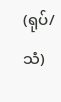(ရုပ်/သံ)